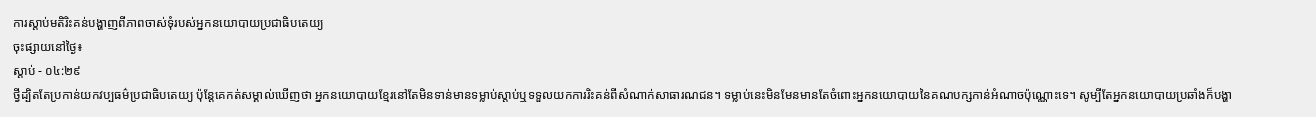ការស្ដាប់មតិរិះគន់បង្ហាញពីភាពចាស់ទុំរបស់អ្នកនយោបាយប្រជាធិបតេយ្យ
ចុះផ្សាយនៅថ្ងៃ៖
ស្តាប់ - ០៤:២៩
ថ្វីដ្បិតតែប្រកាន់យកវប្បធម៌ប្រជាធិបតេយ្យ ប៉ុន្តែគេកត់សម្គាល់ឃើញថា អ្នកនយោបាយខ្មែរនៅតែមិនទាន់មានទម្លាប់ស្ដាប់ឬទទួលយកការរិះគន់ពីសំណាក់សាធារណជន។ ទម្លាប់នេះមិនមែនមានតែចំពោះអ្នកនយោបាយនៃគណបក្សកាន់អំណាចប៉ុណ្ណោះទេ។ សូម្បីតែអ្នកនយោបាយប្រឆាំងក៏បង្ហា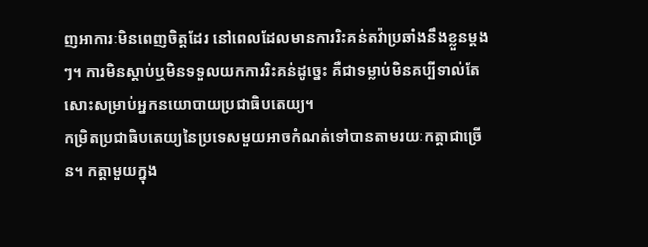ញអាការៈមិនពេញចិត្តដែរ នៅពេលដែលមានការរិះគន់តវ៉ាប្រឆាំងនឹងខ្លួនម្ដងៗ។ ការមិនស្ដាប់ឬមិនទទួលយកការរិះគន់ដូច្នេះ គឺជាទម្លាប់មិនគប្បីទាល់តែសោះសម្រាប់អ្នកនយោបាយប្រជាធិបតេយ្យ។
កម្រិតប្រជាធិបតេយ្យនៃប្រទេសមួយអាចកំណត់ទៅបានតាមរយៈកត្តាជាច្រើន។ កត្តាមួយក្នុង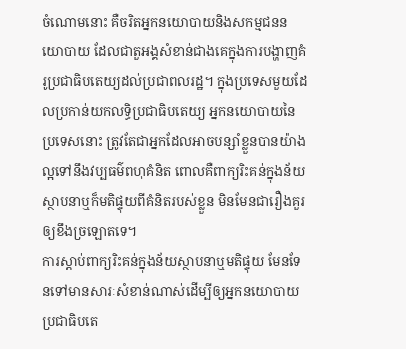ចំណោមនោះ គឺចរិតអ្នកនយោបាយនិងសកម្មជននយោបាយ ដែលជាតួអង្គសំខាន់ជាងគេក្នុងការបង្ហាញគំរូប្រជាធិបតេយ្យដល់ប្រជាពលរដ្ឋ។ ក្នុងប្រទេសមួយដែលប្រកាន់យកលទ្ធិប្រជាធិបតេយ្យ អ្នកនយោបាយនៃប្រទេសនោះ ត្រូវតែជាអ្នកដែលអាចបន្សាំខ្លួនបានយ៉ាងល្អទៅនឹងវប្បធម៌ពហុគំនិត ពោលគឺពាក្យរិះគន់ក្នុងន័យស្ថាបនាឬក៏មតិផ្ទុយពីគំនិតរបស់ខ្លួន មិនមែនជារឿងគួរឲ្យខឹងច្រឡោតទេ។
ការស្ដាប់ពាក្យរិះគន់ក្នុងន័យស្ថាបនាឬមតិផ្ទុយ មែនទែនទៅមានសារៈសំខាន់ណាស់ដើម្បីឲ្យអ្នកនយោបាយប្រជាធិបតេ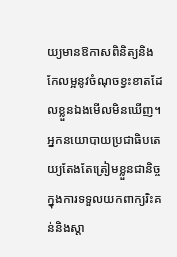យ្យមានឱកាសពិនិត្យនិងកែលម្អនូវចំណុចខ្វះខាតដែលខ្លួនឯងមើលមិនឃើញ។ អ្នកនយោបាយប្រជាធិបតេយ្យតែងតែត្រៀមខ្លួនជានិច្ចក្នុងការទទួលយកពាក្យរិះគន់និងស្ដា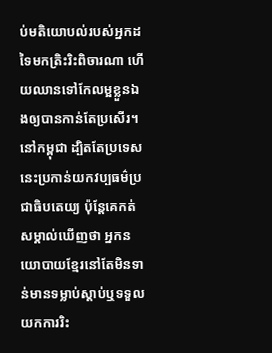ប់មតិយោបល់របស់អ្នកដទៃមកត្រិះរិះពិចារណា ហើយឈានទៅកែលម្អខ្លួនឯងឲ្យបានកាន់តែប្រសើរ។
នៅកម្ពុជា ដ្បិតតែប្រទេសនេះប្រកាន់យកវប្បធម៌ប្រជាធិបតេយ្យ ប៉ុន្តែគេកត់សម្គាល់ឃើញថា អ្នកនយោបាយខ្មែរនៅតែមិនទាន់មានទម្លាប់ស្ដាប់ឬទទួលយកការរិះ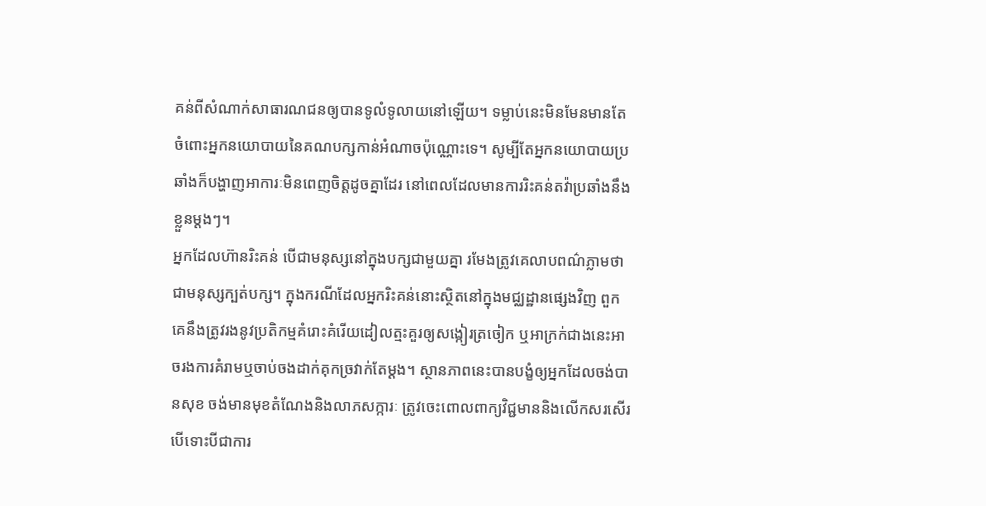គន់ពីសំណាក់សាធារណជនឲ្យបានទូលំទូលាយនៅឡើយ។ ទម្លាប់នេះមិនមែនមានតែចំពោះអ្នកនយោបាយនៃគណបក្សកាន់អំណាចប៉ុណ្ណោះទេ។ សូម្បីតែអ្នកនយោបាយប្រឆាំងក៏បង្ហាញអាការៈមិនពេញចិត្តដូចគ្នាដែរ នៅពេលដែលមានការរិះគន់តវ៉ាប្រឆាំងនឹងខ្លួនម្ដងៗ។
អ្នកដែលហ៊ានរិះគន់ បើជាមនុស្សនៅក្នុងបក្សជាមួយគ្នា រមែងត្រូវគេលាបពណ៌ភ្លាមថាជាមនុស្សក្បត់បក្ស។ ក្នុងករណីដែលអ្នករិះគន់នោះស្ថិតនៅក្នុងមជ្ឈដ្ឋានផ្សេងវិញ ពួកគេនឹងត្រូវរងនូវប្រតិកម្មគំរោះគំរើយដៀលត្មះគួរឲ្យសង្កៀរត្រចៀក ឬអាក្រក់ជាងនេះអាចរងការគំរាមឬចាប់ចងដាក់គុកច្រវាក់តែម្ដង។ ស្ថានភាពនេះបានបង្ខំឲ្យអ្នកដែលចង់បានសុខ ចង់មានមុខតំណែងនិងលាភសក្ការៈ ត្រូវចេះពោលពាក្យវិជ្ជមាននិងលើកសរសើរ បើទោះបីជាការ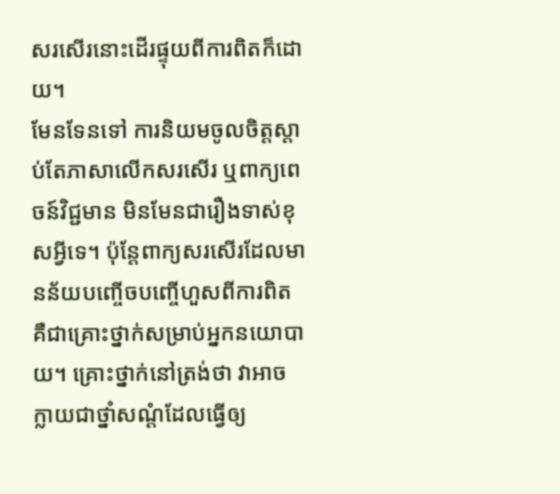សរសើរនោះដើរផ្ទុយពីការពិតក៏ដោយ។
មែនទែនទៅ ការនិយមចូលចិត្តស្ដាប់តែភាសាលើកសរសើរ ឬពាក្យពេចន៍វិជ្ជមាន មិនមែនជារឿងទាស់ខុសអ្វីទេ។ ប៉ុន្តែពាក្យសរសើរដែលមានន័យបញ្ចើចបញ្ចើហួសពីការពិត គឺជាគ្រោះថ្នាក់សម្រាប់អ្នកនយោបាយ។ គ្រោះថ្នាក់នៅត្រង់ថា វាអាចក្លាយជាថ្នាំសណ្ដំដែលធ្វើឲ្យ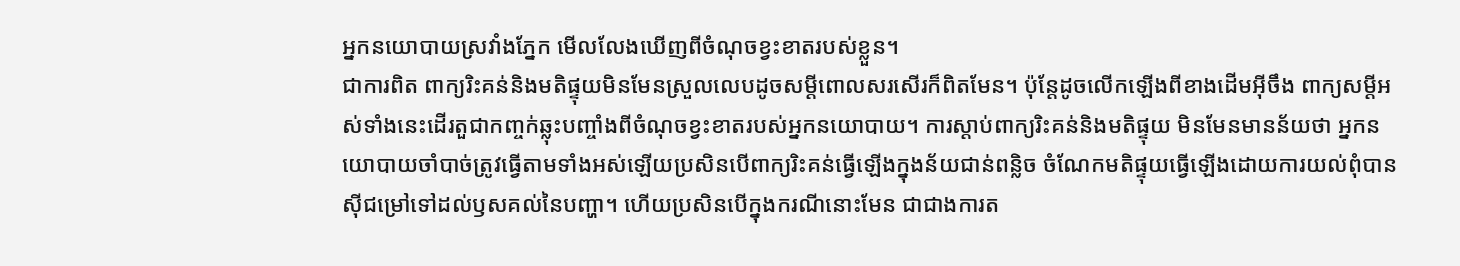អ្នកនយោបាយស្រវាំងភ្នែក មើលលែងឃើញពីចំណុចខ្វះខាតរបស់ខ្លួន។
ជាការពិត ពាក្យរិះគន់និងមតិផ្ទុយមិនមែនស្រួលលេបដូចសម្ដីពោលសរសើរក៏ពិតមែន។ ប៉ុន្តែដូចលើកឡើងពីខាងដើមអ៊ីចឹង ពាក្យសម្ដីអស់ទាំងនេះដើរតួជាកញ្ចក់ឆ្លុះបញ្ចាំងពីចំណុចខ្វះខាតរបស់អ្នកនយោបាយ។ ការស្ដាប់ពាក្យរិះគន់និងមតិផ្ទុយ មិនមែនមានន័យថា អ្នកនយោបាយចាំបាច់ត្រូវធ្វើតាមទាំងអស់ឡើយប្រសិនបើពាក្យរិះគន់ធ្វើឡើងក្នុងន័យជាន់ពន្លិច ចំណែកមតិផ្ទុយធ្វើឡើងដោយការយល់ពុំបានស៊ីជម្រៅទៅដល់ឫសគល់នៃបញ្ហា។ ហើយប្រសិនបើក្នុងករណីនោះមែន ជាជាងការត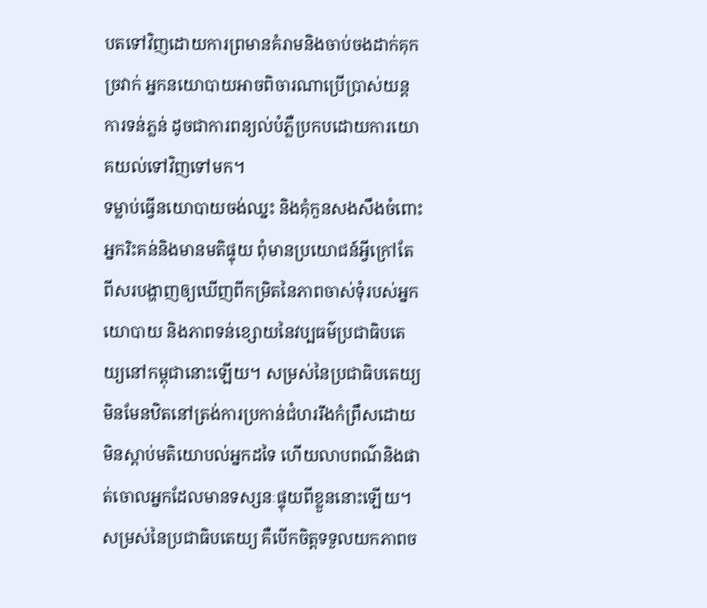បតទៅវិញដោយការព្រមានគំរាមនិងចាប់ចងដាក់គុកច្រវាក់ អ្នកនយោបាយអាចពិចារណាប្រើប្រាស់យន្តការទន់ភ្លន់ ដូចជាការពន្យល់បំភ្លឺប្រកបដោយការយោគយល់ទៅវិញទៅមក។
ទម្លាប់ធ្វើនយោបាយចង់ឈ្នះ និងគុំកួនសងសឹងចំពោះអ្នករិះគន់និងមានមតិផ្ទុយ ពុំមានប្រយោជន៍អ្វីក្រៅតែពីសរបង្ហាញឲ្យឃើញពីកម្រិតនៃភាពចាស់ទុំរបស់អ្នកយោបាយ និងភាពទន់ខ្សោយនៃវប្បធម៌ប្រជាធិបតេយ្យនៅកម្ពុជានោះឡើយ។ សម្រស់នៃប្រជាធិបតេយ្យមិនមែនឋិតនៅត្រង់ការប្រកាន់ជំហររឹងកំព្រឹសដោយមិនស្ដាប់មតិយោបល់អ្នកដទៃ ហើយលាបពណ៌និងផាត់ចោលអ្នកដែលមានទស្សនៈផ្ទុយពីខ្លួននោះឡើយ។ សម្រស់នៃប្រជាធិបតេយ្យ គឺបើកចិត្តទទួលយកភាពច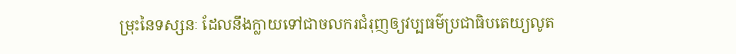ម្រុះនៃទស្សនៈ ដែលនឹងក្លាយទៅជាចលករជំរុញឲ្យវប្បធម៌ប្រជាធិបតេយ្យលូត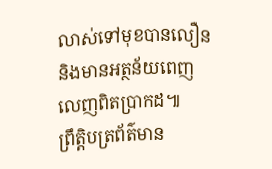លាស់ទៅមុខបានលឿន និងមានអត្ថន័យពេញលេញពិតប្រាកដ៕
ព្រឹត្តិបត្រព័ត៌មាន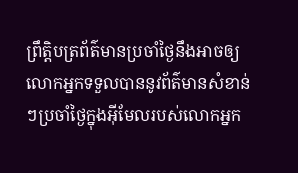ព្រឹត្តិបត្រព័ត៌មានប្រចាំថ្ងៃនឹងអាចឲ្យលោកអ្នកទទួលបាននូវព័ត៌មានសំខាន់ៗប្រចាំថ្ងៃក្នុងអ៊ីមែលរបស់លោកអ្នក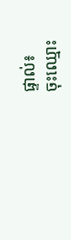ផ្ទាល់៖
ចុះឈ្មោះ